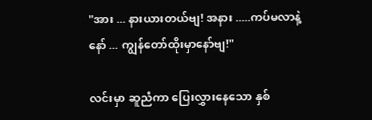"အား ... နားယားတယ်ဗျ! အနား .....ကပ်မလာနဲ့နော် ... ကျွန်တော်ထိုးမှာနော်ဗျ!"

လင်းမှာ ဆူညံ‌ကာ ပြေးလွှားနေသော နှစ်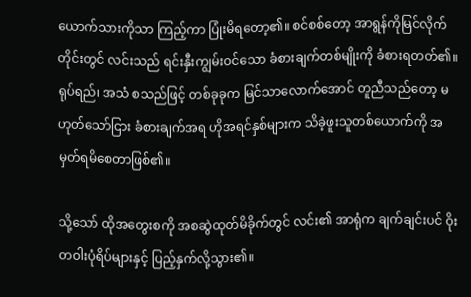ယောက်သားကိုသာ ကြည့်ကာ ပြုံးမိရတော့၏။ စင်စစ်တော့ အာရွန်ကိုမြင်လိုက်တိုင်းတွင် လင်းသည် ရင်းနှီးကျွမ်းဝင်သော ခံစားချက်တစ်မျိုးကို ခံစားရတတ်၏။ ရုပ်ရည်၊ အသံ စသည်ဖြင့် တစ်ခုခုက မြင်သာလောက်အောင် တူညီသည်တော့ မဟုတ်သော်ငြား ခံစားချက်အရ ဟိုအရင်နှစ်များက သိခဲ့ဖူးသူတစ်ယောက်ကို အမှတ်ရမိစေတာဖြစ်၏။

သို့သော် ထိုအတွေးစကို အစဆွဲထုတ်မိခိုက်တွင် လင်း၏ အာရုံက ချက်ချင်းပင် ဝိုးတဝါးပုံရိပ်များနှင့် ပြည့်နှက်လို့သွား၏။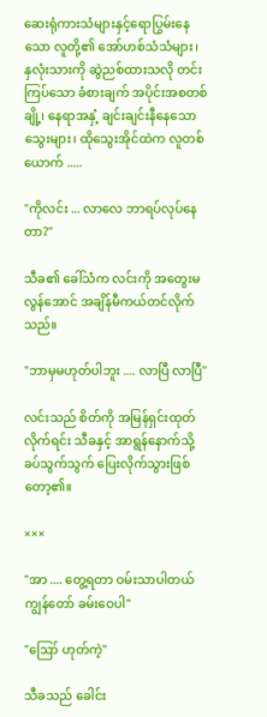ဆေးရုံကားသံများနှင့်ရောပြွမ်းနေသော လူတို့၏ အော်ဟစ်သံသံများ၊ နှလုံးသားကို ဆွဲညစ်ထားသလို တင်းကြပ်သော ခံစားချက် အပိုင်းအစတစ်ချို့၊ နေရာအနှံ့ ချင်းချင်းနီနေသော သွေးများ၊ ထိုသွေးအိုင်ထဲက လူတစ်ယောက် .....

"ကိုလင်း ... လာလေ ဘာရပ်လုပ်နေတာ?"

သီခ၏ ခေါ်သံက လင်းကို အတွေးမလွန်အောင် အချိန်မီကယ်တင်လိုက်သည်။

"ဘာမှမဟုတ်ပါဘူး .... လာပြီ လာပြီ"

လင်းသည် စိတ်ကို အမြန်ရှင်းထုတ်လိုက်ရင်း သီခနှင့် အာရွန်နောက်သို့ ခပ်သွက်သွက် ပြေးလိုက်သွားဖြစ်တော့၏။

×××

"အာ .... တွေ့ရတာ ဝမ်းသာပါတယ် ကျွန်တော် ခမ်းဝေပါ"

"ဪ ဟုတ်ကဲ့"

သီခသည် ခေါင်း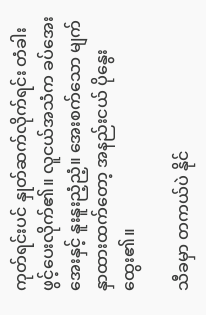ကုတ်ရင်းပင် နှုတ်ဆက်လိုက်ရင်း တံခါးဖွင့်ပေးလိုက်၏။ လူငယ်အသံက ခပ်အေးအေးနှင့် နူးနူးညံ့ညံ့။ အေးစက်သော မျက်နှာထားထက်တော့ အနည်းငယ် ပိုနွေးထွေး၏။

သီခမှာ တကယ်ပဲ နိုင်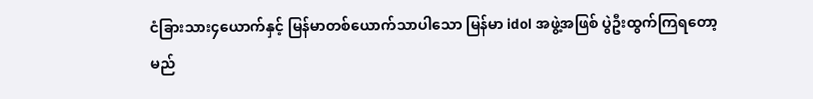ငံခြားသား၄ယောက်နှင့် မြန်မာတစ်ယောက်သာပါသော မြန်မာ idol အဖွဲ့အဖြစ် ပွဲဦးထွက်ကြရတော့မည်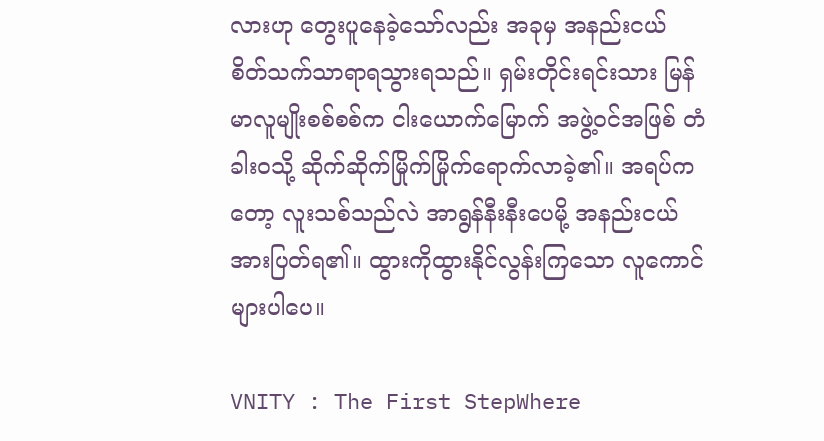လားဟု ‌တွေးပူနေခဲ့သော်လည်း အခုမှ အနည်းငယ် စိတ်သက်သာရာရသွားရသည်။ ရှမ်းတိုင်းရင်းသား မြန်မာလူမျိုးစစ်စစ်က ငါးယောက်မြောက် အဖွဲ့ဝင်အဖြစ် တံခါးဝသို့ ဆိုက်ဆိုက်မြိုက်မြိုက်ရောက်လာခဲ့၏။ အရပ်ကတော့ လူးသစ်သည်လဲ အာရွန်နီးနီးပေမို့ အနည်းငယ် အားပြတ်ရ၏။ ထွားကိုထွားနိုင်လွန်းကြသော လူကောင်များပါပေ။

VNITY : The First StepWhere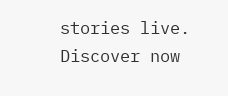stories live. Discover now